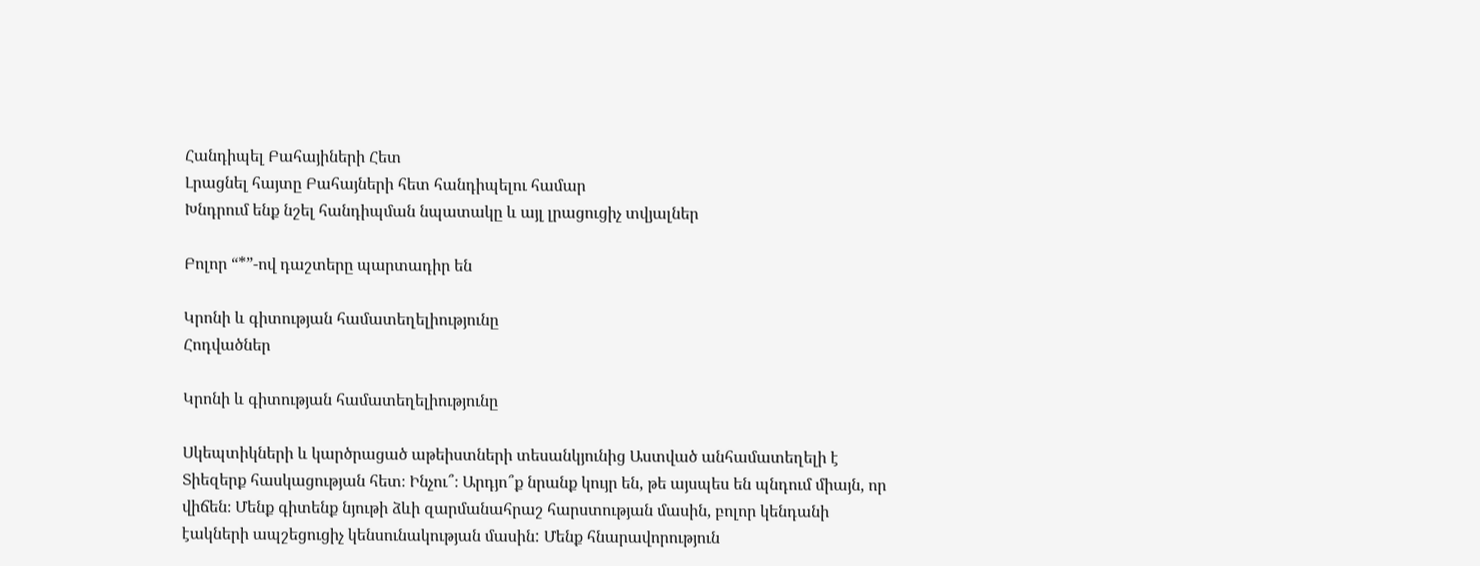Հանդիպել Բահայիների Հետ
Լրացնել հայտը Բահայների հետ հանդիպելու համար
Խնդրում ենք նշել հանդիպման նպատակը և այլ լրացուցիչ տվյալներ

Բոլոր “*”-ով դաշտերը պարտադիր են

Կրոնի և գիտության համատեղելիությունը
Հոդվածներ

Կրոնի և գիտության համատեղելիությունը

Սկեպտիկների և կարծրացած աթեիստների տեսանկյունից Աստված անհամատեղելի է Տիեզերք հասկացության հետ։ Ինչու՞։ Արդյո՞ք նրանք կույր են, թե այսպես են պնդում միայն, որ վիճեն։ Մենք գիտենք նյութի ձևի զարմանահրաշ հարստության մասին, բոլոր կենդանի էակների ապշեցուցիչ կենսունակության մասին: Մենք հնարավորություն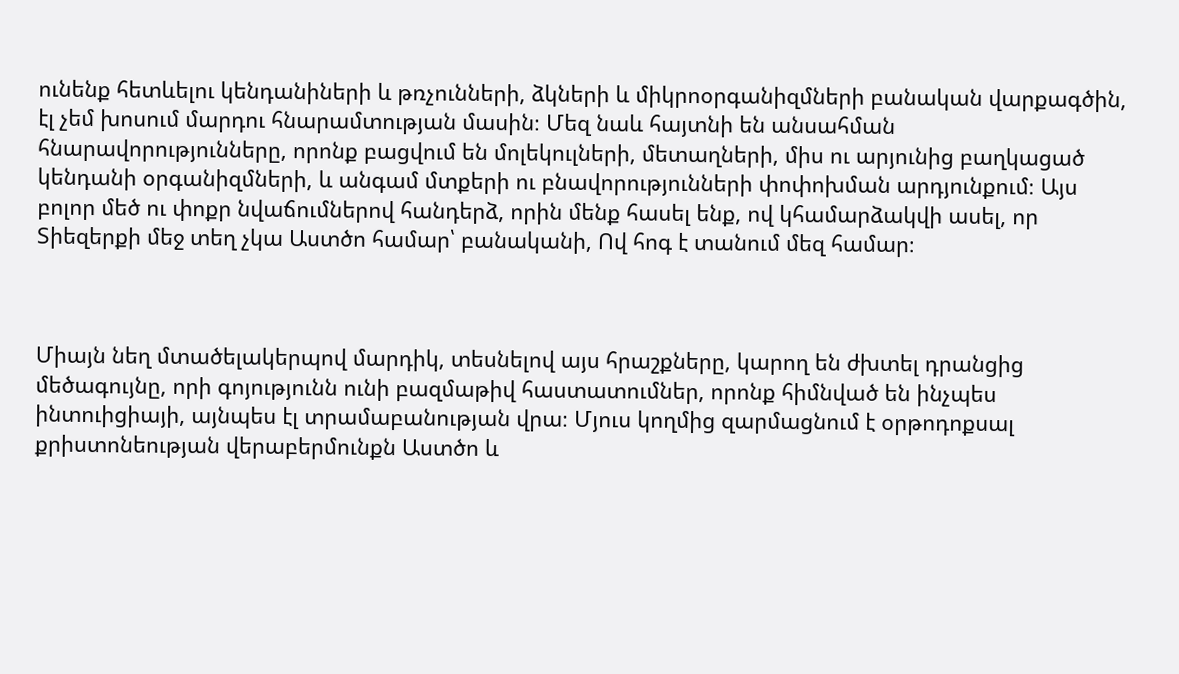ունենք հետևելու կենդանիների և թռչունների, ձկների և միկրոօրգանիզմների բանական վարքագծին, էլ չեմ խոսում մարդու հնարամտության մասին։ Մեզ նաև հայտնի են անսահման հնարավորությունները, որոնք բացվում են մոլեկուլների, մետաղների, միս ու արյունից բաղկացած կենդանի օրգանիզմների, և անգամ մտքերի ու բնավորությունների փոփոխման արդյունքում։ Այս բոլոր մեծ ու փոքր նվաճումներով հանդերձ, որին մենք հասել ենք, ով կհամարձակվի ասել, որ Տիեզերքի մեջ տեղ չկա Աստծո համար՝ բանականի, Ով հոգ է տանում մեզ համար։



Միայն նեղ մտածելակերպով մարդիկ, տեսնելով այս հրաշքները, կարող են ժխտել դրանցից մեծագույնը, որի գոյությունն ունի բազմաթիվ հաստատումներ, որոնք հիմնված են ինչպես ինտուիցիայի, այնպես էլ տրամաբանության վրա։ Մյուս կողմից զարմացնում է օրթոդոքսալ քրիստոնեության վերաբերմունքն Աստծո և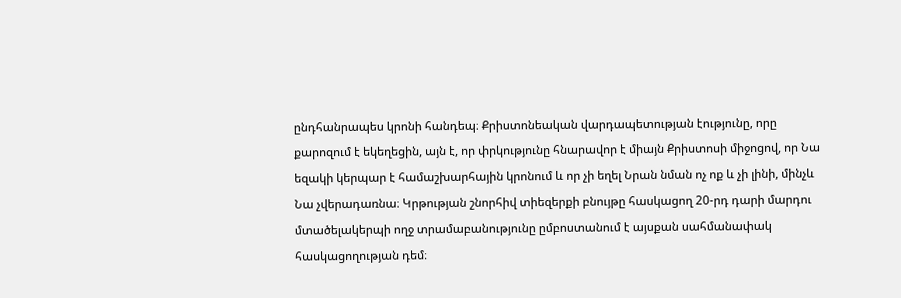ընդհանրապես կրոնի հանդեպ։ Քրիստոնեական վարդապետության էությունը, որը քարոզում է եկեղեցին, այն է, որ փրկությունը հնարավոր է միայն Քրիստոսի միջոցով, որ Նա եզակի կերպար է համաշխարհային կրոնում և որ չի եղել Նրան նման ոչ ոք և չի լինի, մինչև Նա չվերադառնա։ Կրթության շնորհիվ տիեզերքի բնույթը հասկացող 20-րդ դարի մարդու մտածելակերպի ողջ տրամաբանությունը ըմբոստանում է այսքան սահմանափակ հասկացողության դեմ։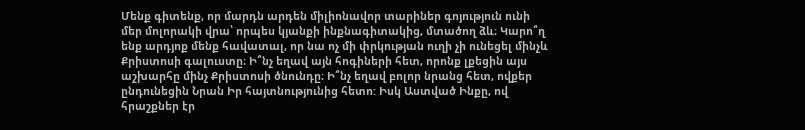Մենք գիտենք, որ մարդն արդեն միլիոնավոր տարիներ գոյություն ունի մեր մոլորակի վրա՝ որպես կյանքի ինքնագիտակից, մտածող ձև։ Կարո՞ղ ենք արդյոք մենք հավատալ, որ նա ոչ մի փրկության ուղի չի ունեցել մինչև Քրիստոսի գալուստը։ Ի՞նչ եղավ այն հոգիների հետ, որոնք լքեցին այս աշխարհը մինչ Քրիստոսի ծնունդը։ Ի՞նչ եղավ բոլոր նրանց հետ, ովքեր ընդունեցին Նրան Իր հայտնությունից հետո: Իսկ Աստված Ինքը, ով հրաշքներ էր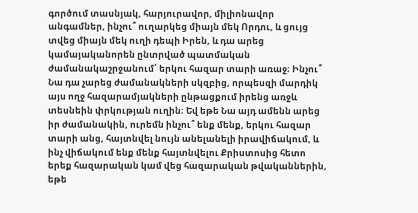գործում տասնյակ, հարյուրավոր, միլիոնավոր անգամներ, ինչու՞ ուղարկեց միայն մեկ Որդու, և ցույց տվեց միայն մեկ ուղի դեպի Իրեն, և դա արեց կամայականորեն ընտրված պատմական ժամանակաշրջանում՝ երկու հազար տարի առաջ։ Ինչու՞ Նա դա չարեց ժամանակների սկզբից, որպեսզի մարդիկ այս ողջ հազարամյակների ընթացքում իրենց առջև տեսնեին փրկության ուղին։ Եվ եթե Նա այդ ամենն արեց իր ժամանակին, ուրեմն ինչու՞ ենք մենք, երկու հազար տարի անց, հայտնվել նույն անելանելի իրավիճակում, և ինչ վիճակում ենք մենք հայտնվելու Քրիստոսից հետո երեք հազարական կամ վեց հազարական թվականներին, եթե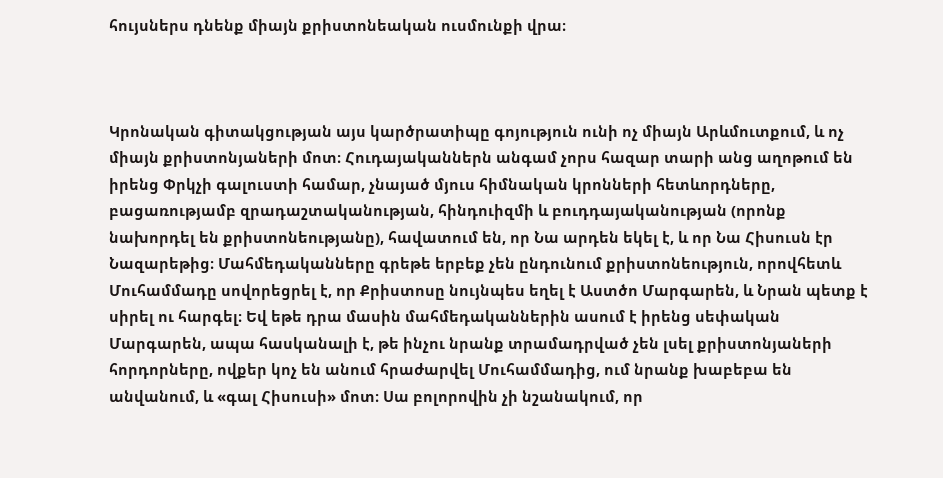հույսներս դնենք միայն քրիստոնեական ուսմունքի վրա։



Կրոնական գիտակցության այս կարծրատիպը գոյություն ունի ոչ միայն Արևմուտքում, և ոչ միայն քրիստոնյաների մոտ։ Հուդայականներն անգամ չորս հազար տարի անց աղոթում են իրենց Փրկչի գալուստի համար, չնայած մյուս հիմնական կրոնների հետևորդները, բացառությամբ զրադաշտականության, հինդուիզմի և բուդդայականության (որոնք նախորդել են քրիստոնեությանը), հավատում են, որ Նա արդեն եկել է, և որ Նա Հիսուսն էր Նազարեթից։ Մահմեդականները գրեթե երբեք չեն ընդունում քրիստոնեություն, որովհետև Մուհամմադը սովորեցրել է, որ Քրիստոսը նույնպես եղել է Աստծո Մարգարեն, և Նրան պետք է սիրել ու հարգել։ Եվ եթե դրա մասին մահմեդականներին ասում է իրենց սեփական Մարգարեն, ապա հասկանալի է, թե ինչու նրանք տրամադրված չեն լսել քրիստոնյաների հորդորները, ովքեր կոչ են անում հրաժարվել Մուհամմադից, ում նրանք խաբեբա են անվանում, և «գալ Հիսուսի» մոտ։ Սա բոլորովին չի նշանակում, որ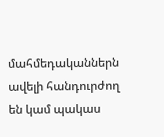մահմեդականներն ավելի հանդուրժող են կամ պակաս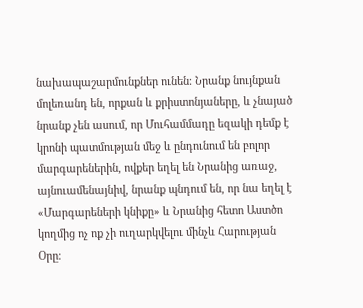նախապաշարմունքներ ունեն։ Նրանք նույնքան մոլեռանդ են, որքան և քրիստոնյաները, և չնայած նրանք չեն ասում, որ Մուհամմադը եզակի դեմք է կրոնի պատմության մեջ և ընդունում են բոլոր մարգարեներին, ովքեր եղել են Նրանից առաջ, այնուամենայնիվ, նրանք պնդում են, որ նա եղել է «Մարգարեների կնիքը» և Նրանից հետո Աստծո կողմից ոչ ոք չի ուղարկվելու մինչև Հարության Օրը։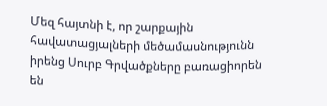Մեզ հայտնի է, որ շարքային հավատացյալների մեծամասնությունն իրենց Սուրբ Գրվածքները բառացիորեն են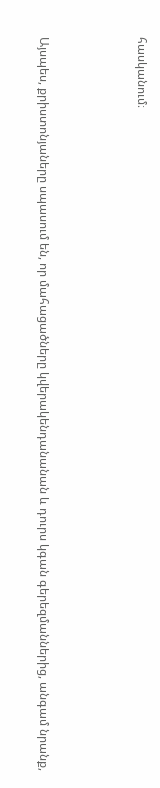հասկանում։



Այսպես, քրիստոնյաները սպասում են, որ մահացածները կվերակենդանանան և դուրս կգան գերեզմաններից, անգամ նրանք,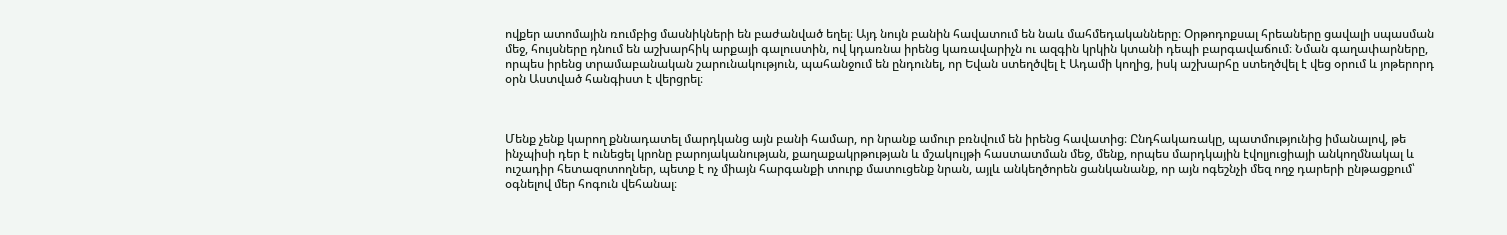ովքեր ատոմային ռումբից մասնիկների են բաժանված եղել։ Այդ նույն բանին հավատում են նաև մահմեդականները։ Օրթոդոքսալ հրեաները ցավալի սպասման մեջ, հույսները դնում են աշխարհիկ արքայի գալուստին, ով կդառնա իրենց կառավարիչն ու ազգին կրկին կտանի դեպի բարգավաճում։ Նման գաղափարները, որպես իրենց տրամաբանական շարունակություն, պահանջում են ընդունել, որ Եվան ստեղծվել է Ադամի կողից, իսկ աշխարհը ստեղծվել է վեց օրում և յոթերորդ օրն Աստված հանգիստ է վերցրել։



Մենք չենք կարող քննադատել մարդկանց այն բանի համար, որ նրանք ամուր բռնվում են իրենց հավատից։ Ընդհակառակը, պատմությունից իմանալով, թե ինչպիսի դեր է ունեցել կրոնը բարոյականության, քաղաքակրթության և մշակույթի հաստատման մեջ, մենք, որպես մարդկային էվոլյուցիայի անկողմնակալ և ուշադիր հետազոտողներ, պետք է ոչ միայն հարգանքի տուրք մատուցենք նրան, այլև անկեղծորեն ցանկանանք, որ այն ոգեշնչի մեզ ողջ դարերի ընթացքում՝ օգնելով մեր հոգուն վեհանալ։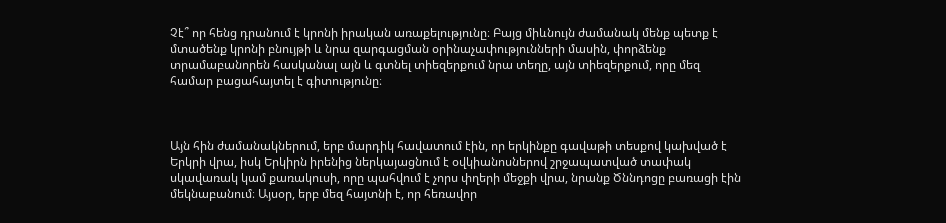Չէ՞ որ հենց դրանում է կրոնի իրական առաքելությունը։ Բայց միևնույն ժամանակ մենք պետք է մտածենք կրոնի բնույթի և նրա զարգացման օրինաչափությունների մասին, փորձենք տրամաբանորեն հասկանալ այն և գտնել տիեզերքում նրա տեղը, այն տիեզերքում, որը մեզ համար բացահայտել է գիտությունը։



Այն հին ժամանակներում, երբ մարդիկ հավատում էին, որ երկինքը գավաթի տեսքով կախված է Երկրի վրա, իսկ Երկիրն իրենից ներկայացնում է օվկիանոսներով շրջապատված տափակ սկավառակ կամ քառակուսի, որը պահվում է չորս փղերի մեջքի վրա, նրանք Ծննդոցը բառացի էին մեկնաբանում։ Այսօր, երբ մեզ հայտնի է, որ հեռավոր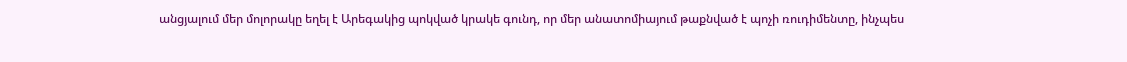անցյալում մեր մոլորակը եղել է Արեգակից պոկված կրակե գունդ, որ մեր անատոմիայում թաքնված է պոչի ռուդիմենտը, ինչպես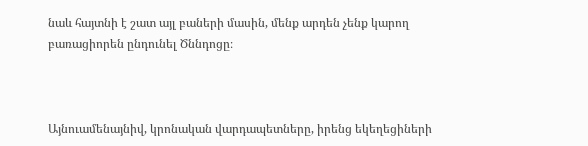նաև հայտնի է շատ այլ բաների մասին, մենք արդեն չենք կարող բառացիորեն ընդունել Ծննդոցը։



Այնուամենայնիվ, կրոնական վարդապետները, իրենց եկեղեցիների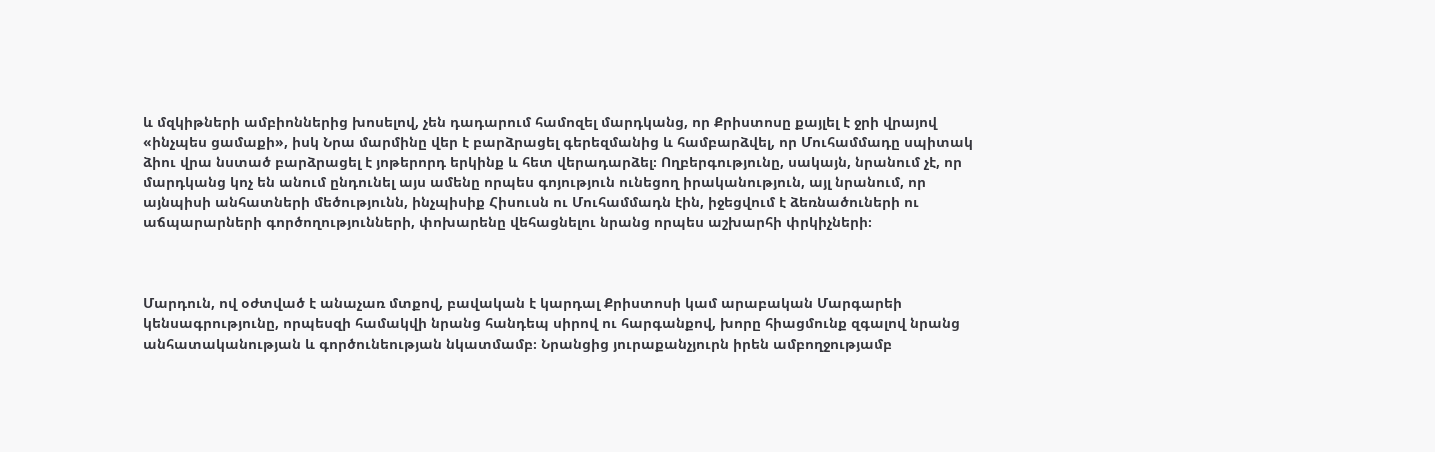և մզկիթների ամբիոններից խոսելով, չեն դադարում համոզել մարդկանց, որ Քրիստոսը քայլել է ջրի վրայով «ինչպես ցամաքի», իսկ Նրա մարմինը վեր է բարձրացել գերեզմանից և համբարձվել, որ Մուհամմադը սպիտակ ձիու վրա նստած բարձրացել է յոթերորդ երկինք և հետ վերադարձել։ Ողբերգությունը, սակայն, նրանում չէ, որ մարդկանց կոչ են անում ընդունել այս ամենը որպես գոյություն ունեցող իրականություն, այլ նրանում, որ այնպիսի անհատների մեծությունն, ինչպիսիք Հիսուսն ու Մուհամմադն էին, իջեցվում է ձեռնածուների ու աճպարարների գործողությունների, փոխարենը վեհացնելու նրանց որպես աշխարհի փրկիչների։



Մարդուն, ով օժտված է անաչառ մտքով, բավական է կարդալ Քրիստոսի կամ արաբական Մարգարեի կենսագրությունը, որպեսզի համակվի նրանց հանդեպ սիրով ու հարգանքով, խորը հիացմունք զգալով նրանց անհատականության և գործունեության նկատմամբ։ Նրանցից յուրաքանչյուրն իրեն ամբողջությամբ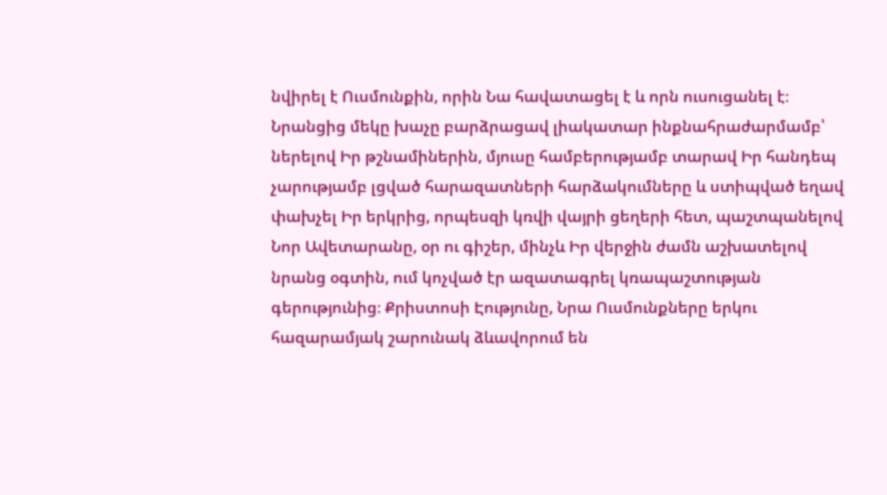նվիրել է Ուսմունքին, որին Նա հավատացել է և որն ուսուցանել է։ Նրանցից մեկը խաչը բարձրացավ լիակատար ինքնահրաժարմամբ՝ ներելով Իր թշնամիներին, մյուսը համբերությամբ տարավ Իր հանդեպ չարությամբ լցված հարազատների հարձակումները և ստիպված եղավ փախչել Իր երկրից, որպեսզի կռվի վայրի ցեղերի հետ, պաշտպանելով Նոր Ավետարանը, օր ու գիշեր, մինչև Իր վերջին ժամն աշխատելով նրանց օգտին, ում կոչված էր ազատագրել կռապաշտության գերությունից։ Քրիստոսի Էությունը, Նրա Ուսմունքները երկու հազարամյակ շարունակ ձևավորում են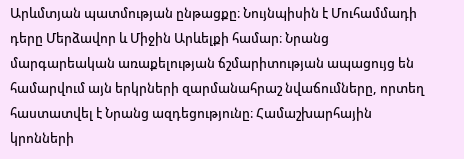Արևմտյան պատմության ընթացքը։ Նույնպիսին է Մուհամմադի դերը Մերձավոր և Միջին Արևելքի համար։ Նրանց մարգարեական առաքելության ճշմարիտության ապացույց են համարվում այն երկրների զարմանահրաշ նվաճումները, որտեղ հաստատվել է Նրանց ազդեցությունը։ Համաշխարհային կրոնների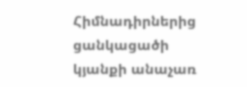Հիմնադիրներից ցանկացածի կյանքի անաչառ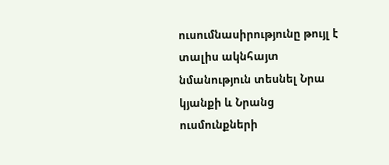ուսումնասիրությունը թույլ է տալիս ակնհայտ նմանություն տեսնել Նրա կյանքի և Նրանց ուսմունքների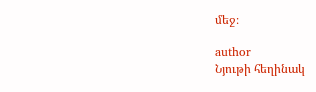մեջ։

author
Նյութի հեղինակ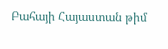Բահայի Հայաստան թիմ